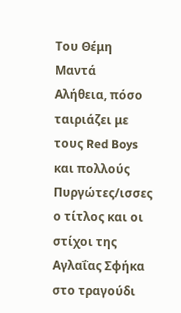Του Θέμη Μαντά
Αλήθεια, πόσο ταιριάζει με τους Red Boys και πολλούς Πυργώτες/ισσες ο τίτλος και οι στίχοι της Αγλαΐας Σφήκα στο τραγούδι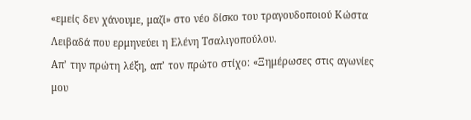«εμείς δεν χάνουμε, μαζί» στο νέο δίσκο του τραγουδοποιού Κώστα Λειβαδά που ερμηνεύει η Ελένη Τσαλιγοπούλου.
Απ’ την πρώτη λέξη, απ’ τον πρώτο στίχο: «Ξημέρωσες στις αγωνίες μου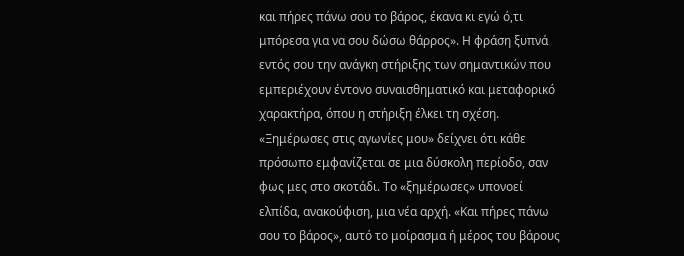και πήρες πάνω σου το βάρος, έκανα κι εγώ ό,τι μπόρεσα για να σου δώσω θάρρος». Η φράση ξυπνά εντός σου την ανάγκη στήριξης των σημαντικών που εμπεριέχουν έντονο συναισθηματικό και μεταφορικό χαρακτήρα, όπου η στήριξη έλκει τη σχέση. «Ξημέρωσες στις αγωνίες μου» δείχνει ότι κάθε πρόσωπο εμφανίζεται σε μια δύσκολη περίοδο, σαν φως μες στο σκοτάδι. Το «ξημέρωσες» υπονοεί ελπίδα, ανακούφιση, μια νέα αρχή. «Και πήρες πάνω σου το βάρος», αυτό το μοίρασμα ή μέρος του βάρους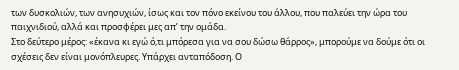των δυσκολιών, των ανησυχιών, ίσως και τον πόνο εκείνου του άλλου, που παλεύει την ώρα του παιχνιδιού, αλλά και προσφέρει μες απ’ την ομάδα.
Στο δεύτερο μέρος: «έκανα κι εγώ ό,τι μπόρεσα για να σου δώσω θάρρος», μπορούμε να δούμε ότι οι σχέσεις δεν είναι μονόπλευρες. Υπάρχει ανταπόδοση. Ο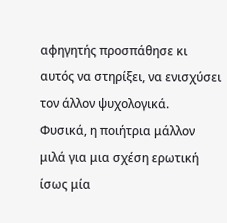αφηγητής προσπάθησε κι αυτός να στηρίξει, να ενισχύσει τον άλλον ψυχολογικά.
Φυσικά, η ποιήτρια μάλλον μιλά για μια σχέση ερωτική ίσως μία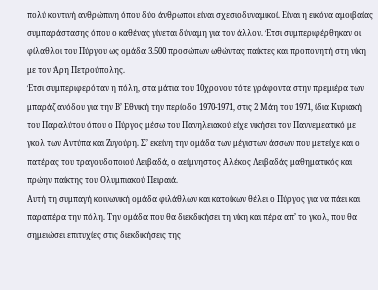πολύ κοντινή ανθρώπινη όπου δύο άνθρωποι είναι σχεσιοδυναμικοί. Είναι η εικόνα αμοιβαίας συμπαράστασης όπου ο καθένας γίνεται δύναμη για τον άλλον. Έτσι συμπεριφέρθηκαν οι φίλαθλοι του Πύργου ως ομάδα 3.500 προσώπων ωθώντας παίκτες και προπονητή στη νίκη με τον Άρη Πετρούπολης.
Έτσι συμπεριφερόταν η πόλη, στα μάτια του 10χρονου τότε γράφοντα στην πρεμιέρα των μπαράζ ανόδου για την Β’ Εθνική την περίοδο 1970-1971, στις 2 Μάη του 1971, ίδια Κυριακή του Παραλύτου όπου ο Πύργος μέσω του Πανηλειακού είχε νικήσει τον Παννεμεατικό με γκολ των Αντύπα και Ζυγούρη. Σ’ εκείνη την ομάδα των μέγιστων άσσων που μετείχε και ο πατέρας του τραγουδοποιού Λειβαδά, ο αείμνηστος Αλέκος Λειβαδάς μαθηματικός και πρώην παίκτης του Ολυμπιακού Πειραιά.
Αυτή τη συμπαγή κοινωνική ομάδα φιλάθλων και κατοίκων θέλει ο Πύργος για να πάει και παραπέρα την πόλη. Την ομάδα που θα διεκδικήσει τη νίκη και πέρα απ’ το γκολ, που θα σημειώσει επιτυχίες στις διεκδικήσεις της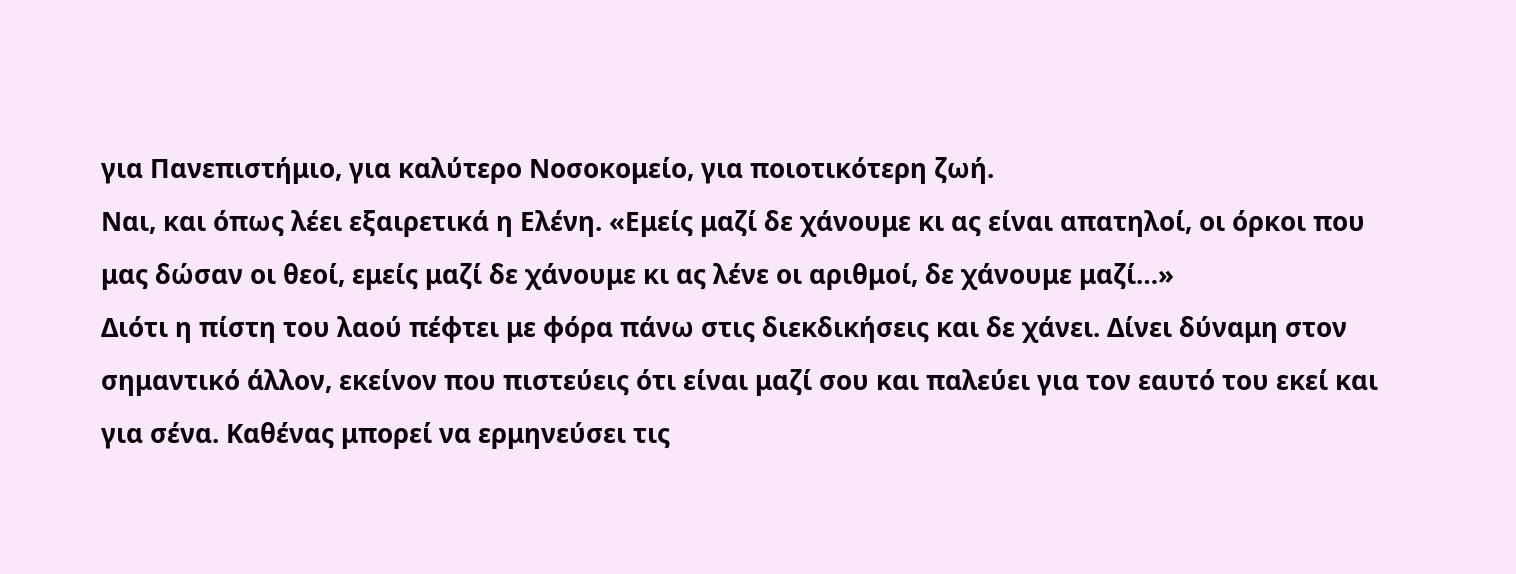για Πανεπιστήμιο, για καλύτερο Νοσοκομείο, για ποιοτικότερη ζωή.
Ναι, και όπως λέει εξαιρετικά η Ελένη. «Εμείς μαζί δε χάνουμε κι ας είναι απατηλοί, οι όρκοι που μας δώσαν οι θεοί, εμείς μαζί δε χάνουμε κι ας λένε οι αριθμοί, δε χάνουμε μαζί…»
Διότι η πίστη του λαού πέφτει με φόρα πάνω στις διεκδικήσεις και δε χάνει. Δίνει δύναμη στον σημαντικό άλλον, εκείνον που πιστεύεις ότι είναι μαζί σου και παλεύει για τον εαυτό του εκεί και για σένα. Καθένας μπορεί να ερμηνεύσει τις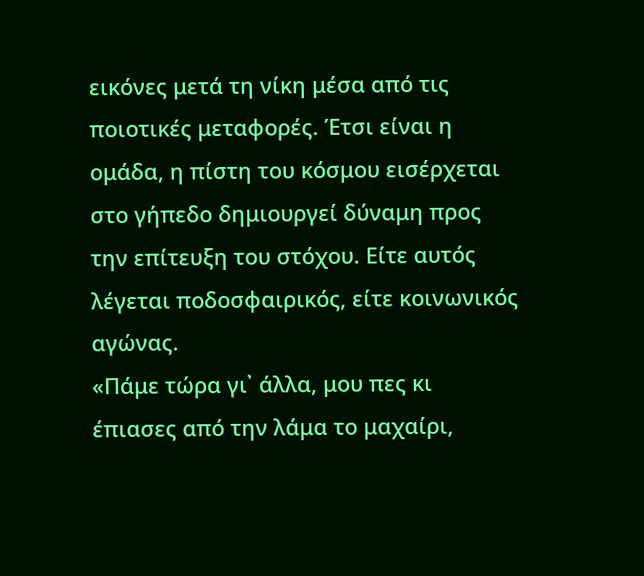εικόνες μετά τη νίκη μέσα από τις ποιοτικές μεταφορές. Έτσι είναι η ομάδα, η πίστη του κόσμου εισέρχεται στο γήπεδο δημιουργεί δύναμη προς την επίτευξη του στόχου. Είτε αυτός λέγεται ποδοσφαιρικός, είτε κοινωνικός αγώνας.
«Πάμε τώρα γι᾽ άλλα, μου πες κι έπιασες από την λάμα το μαχαίρι,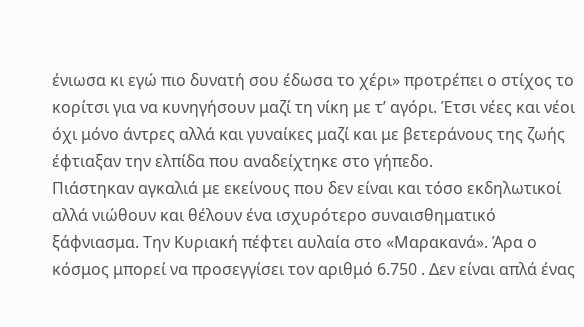ένιωσα κι εγώ πιο δυνατή σου έδωσα το χέρι» προτρέπει ο στίχος το κορίτσι για να κυνηγήσουν μαζί τη νίκη με τ’ αγόρι. Έτσι νέες και νέοι όχι μόνο άντρες αλλά και γυναίκες μαζί και με βετεράνους της ζωής έφτιαξαν την ελπίδα που αναδείχτηκε στο γήπεδο.
Πιάστηκαν αγκαλιά με εκείνους που δεν είναι και τόσο εκδηλωτικοί αλλά νιώθουν και θέλουν ένα ισχυρότερο συναισθηματικό ξάφνιασμα. Την Κυριακή πέφτει αυλαία στο «Μαρακανά». Άρα ο κόσμος μπορεί να προσεγγίσει τον αριθμό 6.750 . Δεν είναι απλά ένας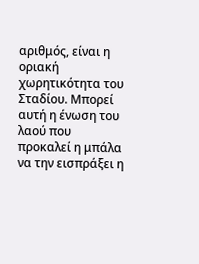αριθμός, είναι η οριακή χωρητικότητα του Σταδίου. Μπορεί αυτή η ένωση του λαού που προκαλεί η μπάλα να την εισπράξει η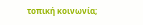τοπική κοινωνία;